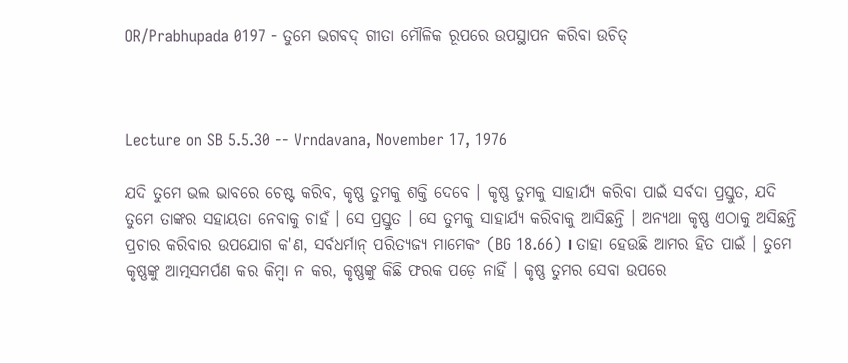OR/Prabhupada 0197 - ତୁମେ ଭଗବଦ୍ ଗୀତା ମୌଳିକ ରୂପରେ ଉପସ୍ଥାପନ କରିବା ଉଚିତ୍



Lecture on SB 5.5.30 -- Vrndavana, November 17, 1976

ଯଦି ତୁମେ ଭଲ ଭାବରେ ଚେଷ୍ଟ କରିବ, କୃଷ୍ଣ ତୁମକୁ ଶକ୍ତି ଦେବେ । କୃଷ୍ଣ ତୁମକୁ ସାହାର୍ଯ୍ୟ କରିବା ପାଇଁ ସର୍ବଦା ପ୍ରସ୍ତୁତ, ଯଦି ତୁମେ ତାଙ୍କର ସହାୟତା ନେବାକୁ ଚାହଁ । ସେ ପ୍ରସ୍ତୁତ । ସେ ତୁମକୁ ସାହାର୍ଯ୍ୟ କରିବାକୁ ଆସିଛନ୍ତି । ଅନ୍ୟଥା କୃଷ୍ଣ ଏଠାକୁ ଅସିଛନ୍ତି ପ୍ରଚାର କରିବାର ଉପଯୋଗ କ'ଣ, ସର୍ବଧର୍ମାନ୍ ପରିତ୍ୟଜ୍ୟ ମାମେକଂ (BG 18.66) । ତାହା ହେଉଛି ଆମର ହିତ ପାଇଁ । ତୁମେ କୃଷ୍ଣଙ୍କୁ ଆତ୍ମସମର୍ପଣ କର କିମ୍ଵା ନ କର, କୃଷ୍ଣଙ୍କୁ କିଛି ଫରକ ପଡ଼େ ନାହିଁ । କୃଷ୍ଣ ତୁମର ସେବା ଉପରେ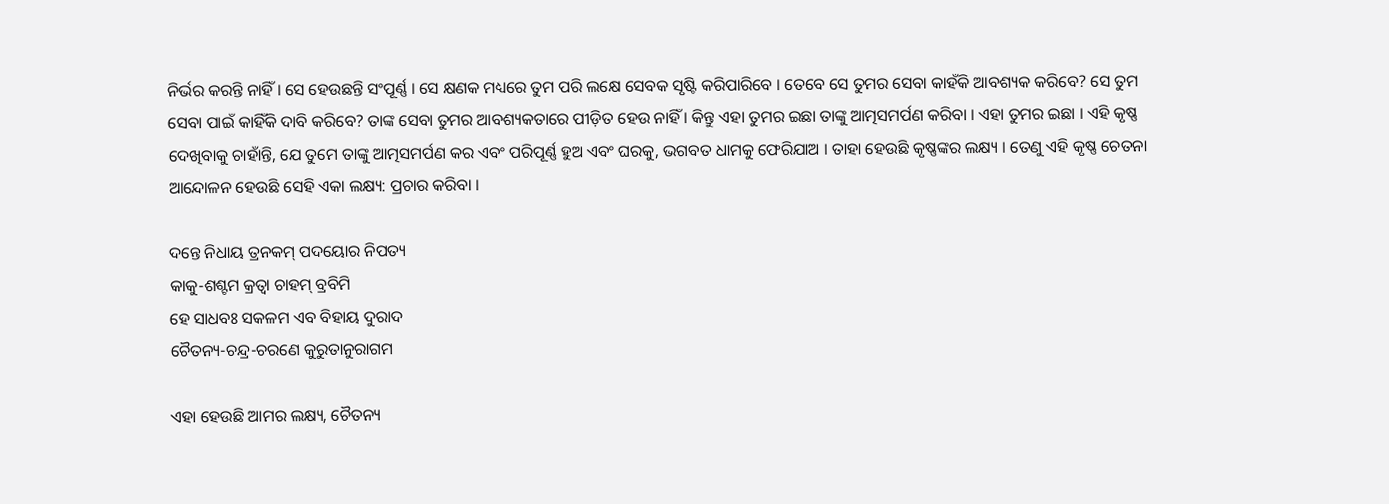ନିର୍ଭର କରନ୍ତି ନାହିଁ । ସେ ହେଉଛନ୍ତି ସଂପୂର୍ଣ୍ଣ । ସେ କ୍ଷଣକ ମଧ୍ୟରେ ତୁମ ପରି ଲକ୍ଷେ ସେବକ ସୃଷ୍ଟି କରିପାରିବେ । ତେବେ ସେ ତୁମର ସେବା କାହଁକି ଆବଶ୍ୟକ କରିବେ? ସେ ତୁମ ସେବା ପାଇଁ କାହିଁକି ଦାବି କରିବେ? ତାଙ୍କ ସେବା ତୁମର ଆବଶ୍ୟକତାରେ ପୀଡ଼ିତ ହେଉ ନାହିଁ । କିନ୍ତୁ ଏହା ତୁମର ଇଛା ତାଙ୍କୁ ଆତ୍ମସମର୍ପଣ କରିବା । ଏହା ତୁମର ଇଛା । ଏହି କୃଷ୍ଣ ଦେଖିବାକୁ ଚାହାଁନ୍ତି, ଯେ ତୁମେ ତାଙ୍କୁ ଆତ୍ମସମର୍ପଣ କର ଏବଂ ପରିପୂର୍ଣ୍ଣ ହୁଅ ଏବଂ ଘରକୁ, ଭଗବତ ଧାମକୁ ଫେରିଯାଅ । ତାହା ହେଉଛି କୃଷ୍ଣଙ୍କର ଲକ୍ଷ୍ୟ । ତେଣୁ ଏହି କୃଷ୍ଣ ଚେତନା ଆନ୍ଦୋଳନ ହେଉଛି ସେହି ଏକା ଲକ୍ଷ୍ୟ: ପ୍ରଚାର କରିବା ।

ଦନ୍ତେ ନିଧାୟ ତ୍ରନକମ୍ ପଦୟୋର ନିପତ୍ୟ
କାକୁ-ଶଶ୍ଟମ କ୍ରତ୍ଵା ଚାହମ୍ ବ୍ରବିମି
ହେ ସାଧବଃ ସକଳମ ଏବ ବିହାୟ ଦୁରାଦ
ଚୈତନ୍ୟ-ଚନ୍ଦ୍ର-ଚରଣେ କୁରୁତାନୁରାଗମ

ଏହା ହେଉଛି ଆମର ଲକ୍ଷ୍ୟ, ଚୈତନ୍ୟ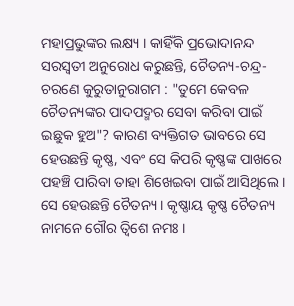ମହାପ୍ରଭୁଙ୍କର ଲକ୍ଷ୍ୟ । କାହିଁକି ପ୍ରଭୋଦାନନ୍ଦ ସରସ୍ଵତୀ ଅନୁରୋଧ କରୁଛନ୍ତି, ଚୈତନ୍ୟ-ଚନ୍ଦ୍ର-ଚରଣେ କୁରୁତାନୁରାଗମ : "ତୁମେ କେବଳ ଚୈତନ୍ୟଙ୍କର ପାଦପଦ୍ମର ସେବା କରିବା ପାଇଁ ଇଛୁକ ହୁଅ"? କାରଣ ବ୍ୟକ୍ତିଗତ ଭାବରେ ସେ ହେଉଛନ୍ତି କୃଷ୍ଣ, ଏବଂ ସେ କିପରି କୃଷ୍ଣଙ୍କ ପାଖରେ ପହଞ୍ଚି ପାରିବା ତାହା ଶିଖେଇବା ପାଇଁ ଆସିଥିଲେ । ସେ ହେଉଛନ୍ତି ଚୈତନ୍ୟ । କୃଷ୍ଣାୟ କୃଷ୍ଣ ଚୈତନ୍ୟ ନାମନେ ଗୌର ତ୍ଵିଶେ ନମଃ ।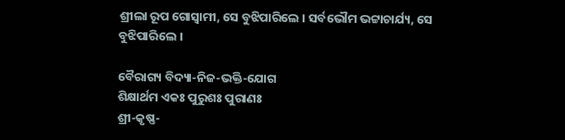ଶ୍ରୀଲା ରୂପ ଗୋସ୍ଵାମୀ, ସେ ବୁଝିପାରିଲେ । ସର୍ବଭୌମ ଭଟ୍ଟାଚାର୍ଯ୍ୟ, ସେ ବୁଝିପାରିଲେ ।

ବୈରାଗ୍ୟ ବିଦ୍ୟା-ନିଜ-ଭକ୍ତି-ଯୋଗ
ଶିକ୍ଷାର୍ଥମ ଏକଃ ପୁରୁଶଃ ପୁରାଣଃ
ଶ୍ରୀ-କୃଷ୍ଣ-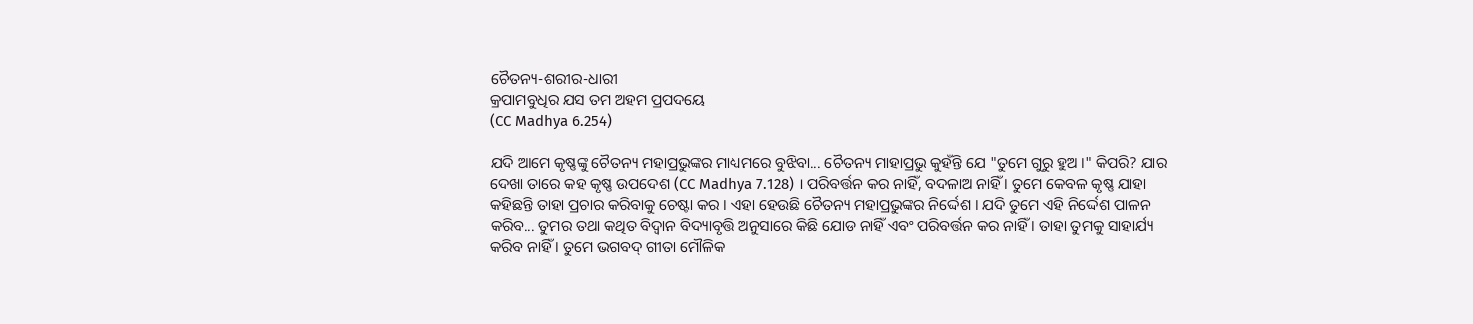ଚୈତନ୍ୟ-ଶରୀର-ଧାରୀ
କ୍ରପାମବୁଧିର ଯସ ତମ ଅହମ ପ୍ରପଦୟେ
(CC Madhya 6.254)

ଯଦି ଆମେ କୃଷ୍ଣଙ୍କୁ ଚୈତନ୍ୟ ମହାପ୍ରଭୁଙ୍କର ମାଧ୍ୟମରେ ବୁଝିବା... ଚୈତନ୍ୟ ମାହାପ୍ରଭୁ କୁହଁନ୍ତି ଯେ "ତୁମେ ଗୁରୁ ହୁଅ ।" କିପରି? ଯାର ଦେଖା ତାରେ କହ କୃଷ୍ଣ ଉପଦେଶ (CC Madhya 7.128) । ପରିବର୍ତ୍ତନ କର ନାହିଁ, ବଦଳାଅ ନାହିଁ । ତୁମେ କେବଳ କୃଷ୍ଣ ଯାହା କହିଛନ୍ତି ତାହା ପ୍ରଚାର କରିବାକୁ ଚେଷ୍ଟା କର । ଏହା ହେଉଛି ଚୈତନ୍ୟ ମହାପ୍ରଭୁଙ୍କର ନିର୍ଦ୍ଦେଶ । ଯଦି ତୁମେ ଏହି ନିର୍ଦ୍ଦେଶ ପାଳନ କରିବ... ତୁମର ତଥା କଥିତ ବିଦ୍ଵାନ ବିଦ୍ୟାବୃତ୍ତି ଅନୁସାରେ କିଛି ଯୋଡ ନାହିଁ ଏବଂ ପରିବର୍ତ୍ତନ କର ନାହିଁ । ତାହା ତୁମକୁ ସାହାର୍ଯ୍ୟ କରିବ ନାହିଁ । ତୁମେ ଭଗବଦ୍ ଗୀତା ମୌଳିକ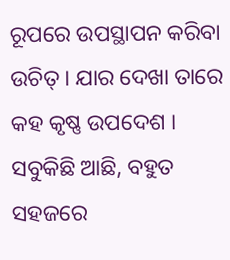ରୂପରେ ଉପସ୍ଥାପନ କରିବା ଉଚିତ୍ । ଯାର ଦେଖା ତାରେ କହ କୃଷ୍ଣ ଉପଦେଶ । ସବୁକିଛି ଆଛି, ବହୁତ ସହଜରେ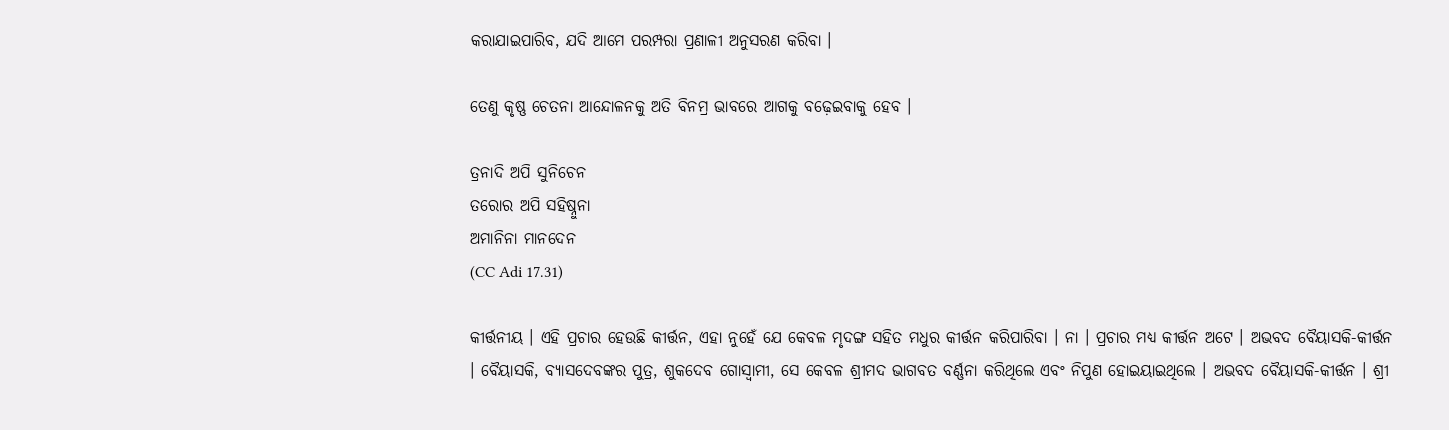କରାଯାଇପାରିବ, ଯଦି ଆମେ ପରମ୍ପରା ପ୍ରଣାଳୀ ଅନୁସରଣ କରିବା ।

ତେଣୁ କୃଷ୍ଣ ଚେତନା ଆନ୍ଦୋଳନକୁ ଅତି ବିନମ୍ର ଭାବରେ ଆଗକୁ ବଢ଼େଇବାକୁ ହେବ ।

ତ୍ରନାଦି ଅପି ସୁନିଚେନ
ତରୋର ଅପି ସହିଷ୍ନୁନା
ଅମାନିନା ମାନଦେନ
(CC Adi 17.31)

କୀର୍ତ୍ତନୀୟ । ଏହି ପ୍ରଚାର ହେଉଛି କୀର୍ତ୍ତନ, ଏହା ନୁହେଁ ଯେ କେବଳ ମୃଦଙ୍ଗ ସହିତ ମଧୁର କୀର୍ତ୍ତନ କରିପାରିବା । ନା । ପ୍ରଚାର ମଧ୍ୟ କୀର୍ତ୍ତନ ଅଟେ । ଅଭବଦ ବୈୟାସକି-କୀର୍ତ୍ତନ । ବୈୟାସକି, ବ୍ୟାସଦେବଙ୍କର ପୁତ୍ର, ଶୁକଦେବ ଗୋସ୍ଵାମୀ, ସେ କେବଳ ଶ୍ରୀମଦ ଭାଗବତ ବର୍ଣ୍ଣନା କରିଥିଲେ ଏବଂ ନିପୁଣ ହୋଇୟାଇଥିଲେ । ଅଭବଦ ବୈୟାସକି-କୀର୍ତ୍ତନ । ଶ୍ରୀ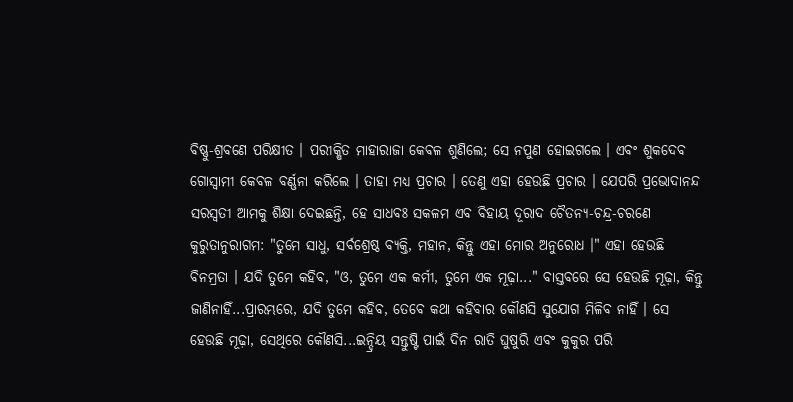ବିଷ୍ଣୁ-ଶ୍ରବଣେ ପରିକ୍ଷୀତ । ପରୀକ୍ଷିତ ମାହାରାଜା କେବଳ ଶୁଣିଲେ; ସେ ନପୁଣ ହୋଇଗଲେ । ଏବଂ ଶୁକଦେବ ଗୋସ୍ଵାମୀ କେବଳ ବର୍ଣ୍ଣନା କରିଲେ । ତାହା ମଧ୍ୟ ପ୍ରଚାର । ତେଣୁ ଏହା ହେଉଛି ପ୍ରଚାର । ଯେପରି ପ୍ରଭୋଦାନନ୍ଦ ସରସ୍ଵତୀ ଆମକୁ ଶିକ୍ଷା ଦେଇଛନ୍ତି, ହେ ସାଧବଃ ସକଳମ ଏବ ବିହାୟ ଦୂରାଦ ଚୈତନ୍ୟ-ଚନ୍ଦ୍ର-ଚରଣେ କୁରୁତାନୁରାଗମ: "ତୁମେ ସାଧୁ, ସର୍ବଶ୍ରେଷ୍ଠ ବ୍ୟକ୍ତି, ମହାନ, କିନ୍ତୁ ଏହା ମୋର ଅନୁରୋଧ ।" ଏହା ହେଉଛି ବିନମ୍ରତା । ଯଦି ତୁମେ କହିବ, "ଓ, ତୁମେ ଏକ କର୍ମୀ, ତୁମେ ଏକ ମୂଢ଼ା..." ବାସ୍ତବରେ ସେ ହେଉଛି ମୂଢ଼ା, କିନ୍ତୁ ଜାଣିନାହିଁ...ପ୍ରାରମ୍ଭରେ, ଯଦି ତୁମେ କହିବ, ତେବେ କଥା କହିବାର କୌଣସି ସୁଯୋଗ ମିଳିବ ନାହିଁ । ସେ ହେଉଛି ମୂଢ଼ା, ସେଥିରେ କୌଣସି...ଇନ୍ଦ୍ରିୟ ସନ୍ତୁଷ୍ଟି ପାଇଁ ଦିନ ରାତି ଘୁଷୁରି ଏବଂ କୁକୁର ପରି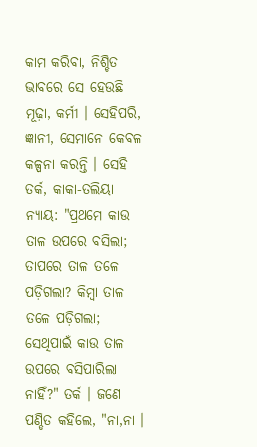କାମ କରିବା, ନିଶ୍ଚିତ ଭାବରେ ସେ ହେଉଛି ମୂଢ଼ା, କର୍ମୀ । ସେହିପରି, ଜ୍ଞାନୀ, ସେମାନେ କେବଳ କଳ୍ପନା କରନ୍ତି । ସେହି ତର୍କ, କାକା-ତଲିୟା ନ୍ୟାୟ: "ପ୍ରଥମେ କାଉ ତାଳ ଉପରେ ବସିଲା; ତାପରେ ତାଳ ତଳେ ପଡ଼ିଗଲା? କିମ୍ଵା ତାଳ ତଳେ ପଡ଼ିଗଲା; ସେଥିପାଇଁ କାଉ ତାଳ ଉପରେ ବସିପାରିଲା ନାହିଁ?" ତର୍କ । ଜଣେ ପଣ୍ଡିତ କହିଲେ, "ନା,ନା ।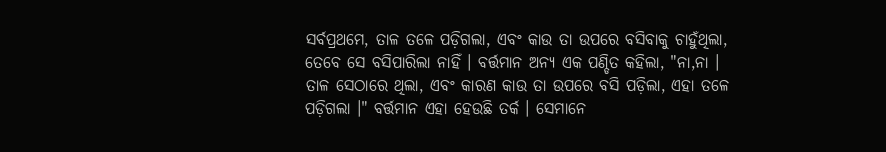ସର୍ବପ୍ରଥମେ, ତାଳ ତଳେ ପଡ଼ିଗଲା, ଏବଂ କାଉ ତା ଉପରେ ବସିବାକୁ ଚାହୁଁଥିଲା, ତେବେ ସେ ବସିପାରିଲା ନାହିଁ । ବର୍ତ୍ତମାନ ଅନ୍ୟ ଏକ ପଣ୍ଡିତ କହିଲା, "ନା,ନା । ତାଳ ସେଠାରେ ଥିଲା, ଏବଂ କାରଣ କାଉ ତା ଉପରେ ବସି ପଡ଼ିଲା, ଏହା ତଳେ ପଡ଼ିଗଲା ।" ବର୍ତ୍ତମାନ ଏହା ହେଉଛି ତର୍କ । ସେମାନେ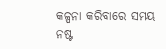କଳ୍ପନା କରିବାରେ ସମୟ ନଷ୍ଟ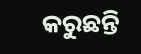କରୁଛନ୍ତି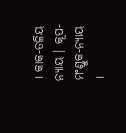। କାକ-ତଳିୟ ନ୍ୟାୟ । କୂପ-ମଂଣ୍ଡୁକ-ନ୍ୟାୟ ।